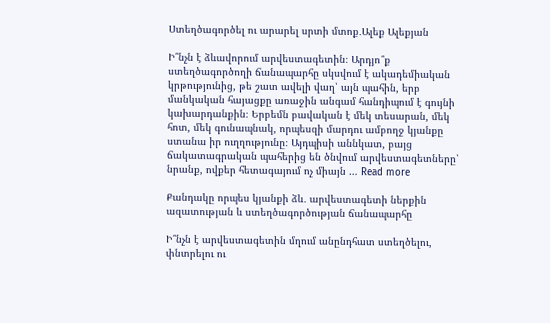Ստեղծագործել ու արարել սրտի մտոք․Ալեք Ալեքյան

Ի՞նչն է ձևավորում արվեստագետին։ Արդյո՞ք ստեղծագործողի ճանապարհը սկսվում է ակադեմիական կրթությունից, թե շատ ավելի վաղ՝ այն պահին, երբ մանկական հայացքը առաջին անգամ հանդիպում է գույնի կախարդանքին։ Երբեմն բավական է մեկ տեսարան, մեկ հոտ, մեկ գունապնակ, որպեսզի մարդու ամբողջ կյանքը ստանա իր ուղղությունը։ Այդպիսի աննկատ, բայց ճակատագրական պահերից են ծնվում արվեստագետները՝ նրանք, ովքեր հետագայում ոչ միայն … Read more

Քանդակը որպես կյանքի ձև․ արվեստագետի ներքին ազատության և ստեղծագործության ճանապարհը

Ի՞նչն է արվեստագետին մղում անընդհատ ստեղծելու, փնտրելու ու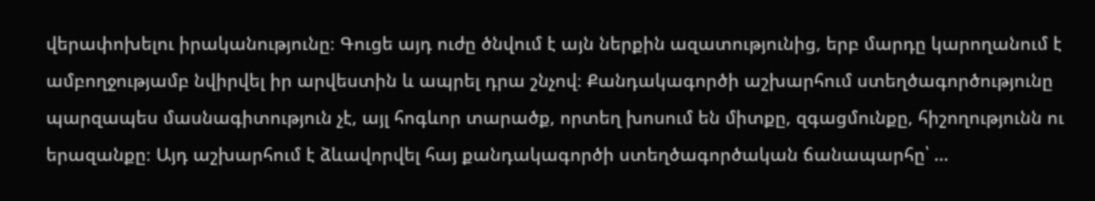վերափոխելու իրականությունը։ Գուցե այդ ուժը ծնվում է այն ներքին ազատությունից, երբ մարդը կարողանում է ամբողջությամբ նվիրվել իր արվեստին և ապրել դրա շնչով։ Քանդակագործի աշխարհում ստեղծագործությունը պարզապես մասնագիտություն չէ, այլ հոգևոր տարածք, որտեղ խոսում են միտքը, զգացմունքը, հիշողությունն ու երազանքը։ Այդ աշխարհում է ձևավորվել հայ քանդակագործի ստեղծագործական ճանապարհը՝ …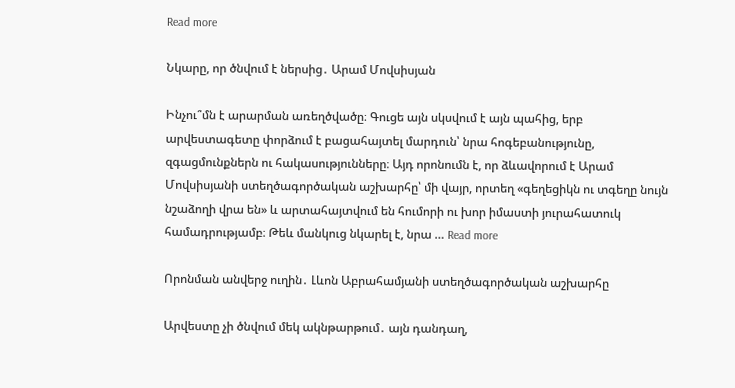Read more

Նկարը, որ ծնվում է ներսից․ Արամ Մովսիսյան

Ինչու՞մն է արարման առեղծվածը։ Գուցե այն սկսվում է այն պահից, երբ արվեստագետը փորձում է բացահայտել մարդուն՝ նրա հոգեբանությունը, զգացմունքներն ու հակասությունները։ Այդ որոնումն է, որ ձևավորում է Արամ Մովսիսյանի ստեղծագործական աշխարհը՝ մի վայր, որտեղ «գեղեցիկն ու տգեղը նույն նշաձողի վրա են» և արտահայտվում են հումորի ու խոր իմաստի յուրահատուկ համադրությամբ։ Թեև մանկուց նկարել է, նրա … Read more

Որոնման անվերջ ուղին․ Լևոն Աբրահամյանի ստեղծագործական աշխարհը

Արվեստը չի ծնվում մեկ ակնթարթում․ այն դանդաղ,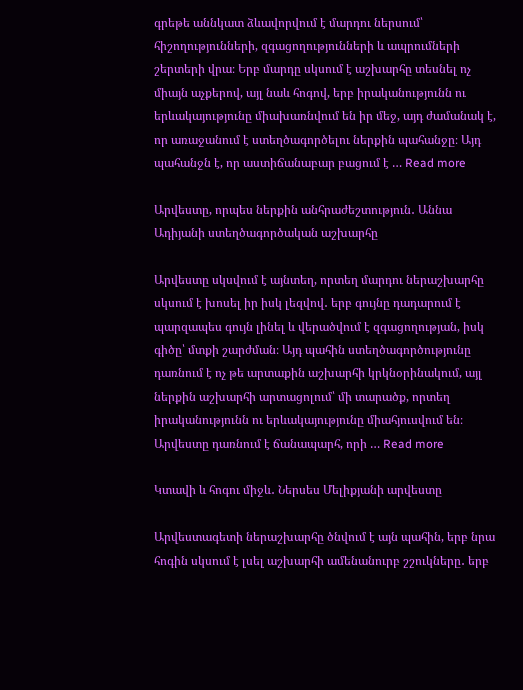գրեթե աննկատ ձևավորվում է մարդու ներսում՝ հիշողությունների, զգացողությունների և ապրումների շերտերի վրա։ Երբ մարդը սկսում է աշխարհը տեսնել ոչ միայն աչքերով, այլ նաև հոգով, երբ իրականությունն ու երևակայությունը միախառնվում են իր մեջ, այդ ժամանակ է, որ առաջանում է ստեղծագործելու ներքին պահանջը։ Այդ պահանջն է, որ աստիճանաբար բացում է … Read more

Արվեստը, որպես ներքին անհրաժեշտություն․ Աննա Ադիյանի ստեղծագործական աշխարհը

Արվեստը սկսվում է այնտեղ, որտեղ մարդու ներաշխարհը սկսում է խոսել իր իսկ լեզվով․ երբ գույնը դադարում է պարզապես գույն լինել և վերածվում է զգացողության, իսկ գիծը՝ մտքի շարժման։ Այդ պահին ստեղծագործությունը դառնում է ոչ թե արտաքին աշխարհի կրկնօրինակում, այլ ներքին աշխարհի արտացոլում՝ մի տարածք, որտեղ իրականությունն ու երևակայությունը միահյուսվում են։ Արվեստը դառնում է ճանապարհ, որի … Read more

Կտավի և հոգու միջև․ Ներսես Մելիքյանի արվեստը

Արվեստագետի ներաշխարհը ծնվում է այն պահին, երբ նրա հոգին սկսում է լսել աշխարհի ամենանուրբ շշուկները․ երբ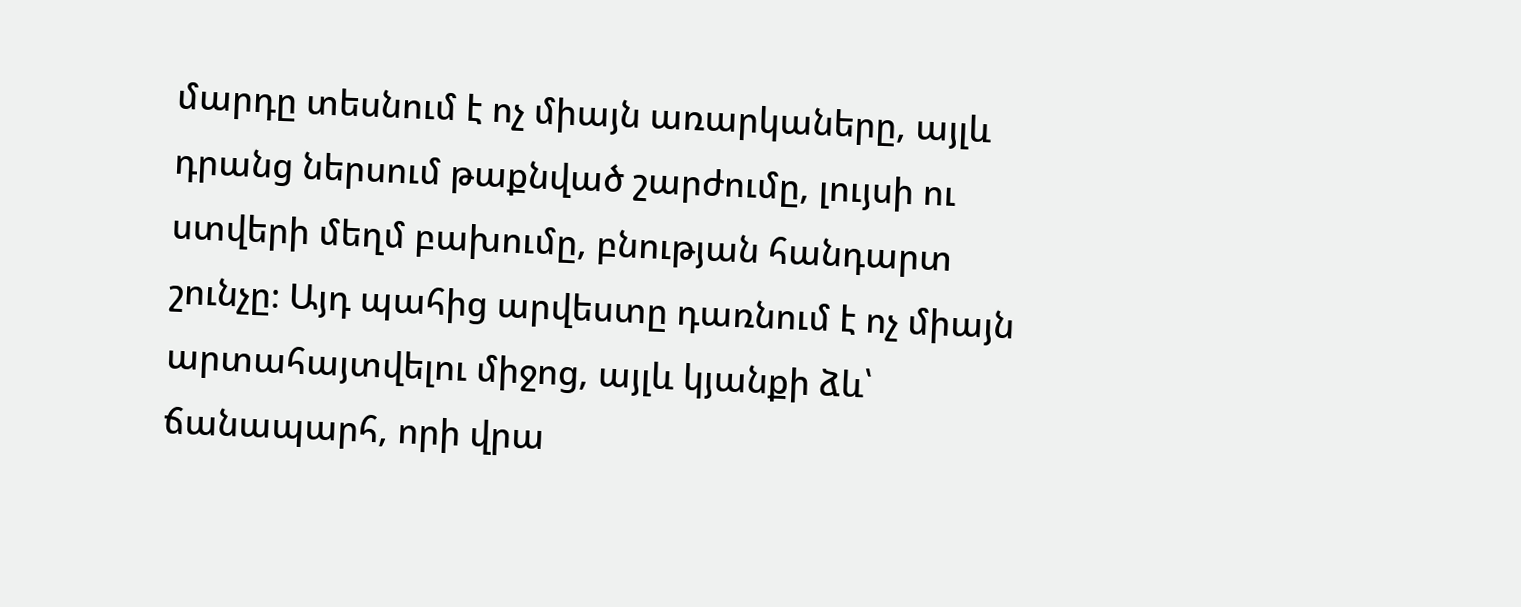մարդը տեսնում է ոչ միայն առարկաները, այլև դրանց ներսում թաքնված շարժումը, լույսի ու ստվերի մեղմ բախումը, բնության հանդարտ շունչը։ Այդ պահից արվեստը դառնում է ոչ միայն արտահայտվելու միջոց, այլև կյանքի ձև՝ ճանապարհ, որի վրա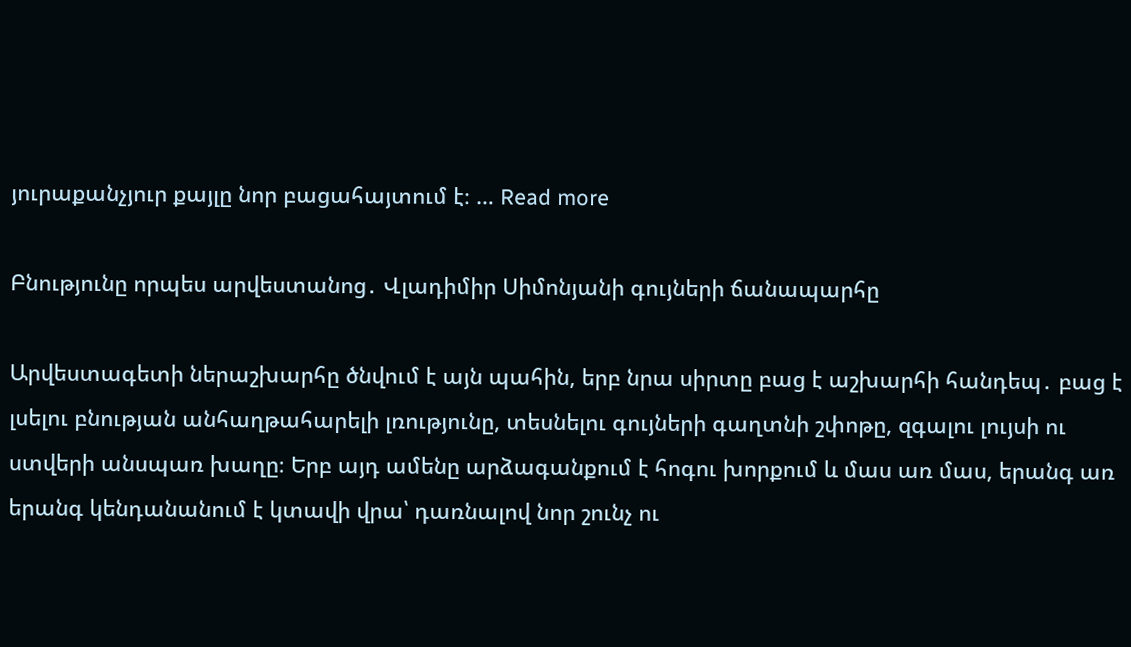յուրաքանչյուր քայլը նոր բացահայտում է։ … Read more

Բնությունը որպես արվեստանոց․ Վլադիմիր Սիմոնյանի գույների ճանապարհը

Արվեստագետի ներաշխարհը ծնվում է այն պահին, երբ նրա սիրտը բաց է աշխարհի հանդեպ․ բաց է լսելու բնության անհաղթահարելի լռությունը, տեսնելու գույների գաղտնի շփոթը, զգալու լույսի ու ստվերի անսպառ խաղը։ Երբ այդ ամենը արձագանքում է հոգու խորքում և մաս առ մաս, երանգ առ երանգ կենդանանում է կտավի վրա՝ դառնալով նոր շունչ ու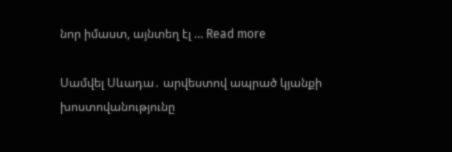նոր իմաստ, այնտեղ էլ … Read more

Սամվել Սևադա․ արվեստով ապրած կյանքի խոստովանությունը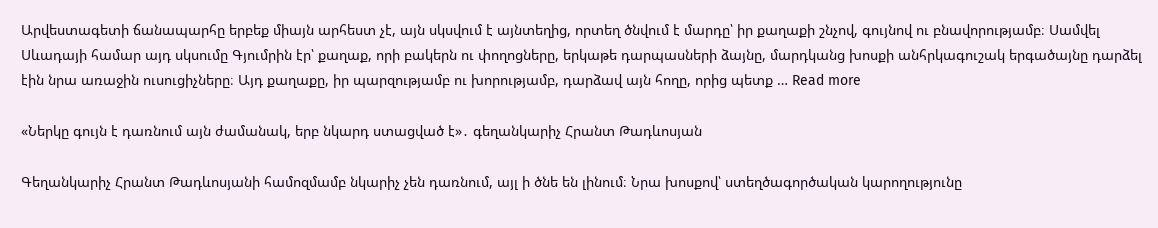Արվեստագետի ճանապարհը երբեք միայն արհեստ չէ, այն սկսվում է այնտեղից, որտեղ ծնվում է մարդը՝ իր քաղաքի շնչով, գույնով ու բնավորությամբ։ Սամվել Սևադայի համար այդ սկսումը Գյումրին էր՝ քաղաք, որի բակերն ու փողոցները, երկաթե դարպասների ձայնը, մարդկանց խոսքի անհրկագուշակ երգածայնը դարձել էին նրա առաջին ուսուցիչները։ Այդ քաղաքը, իր պարզությամբ ու խորությամբ, դարձավ այն հողը, որից պետք … Read more

«Ներկը գույն է դառնում այն ժամանակ, երբ նկարդ ստացված է»․ գեղանկարիչ Հրանտ Թադևոսյան

Գեղանկարիչ Հրանտ Թադևոսյանի համոզմամբ նկարիչ չեն դառնում, այլ ի ծնե են լինում։ Նրա խոսքով՝ ստեղծագործական կարողությունը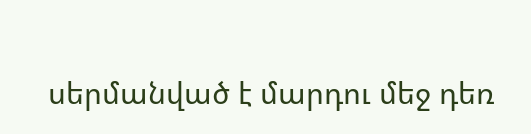սերմանված է մարդու մեջ դեռ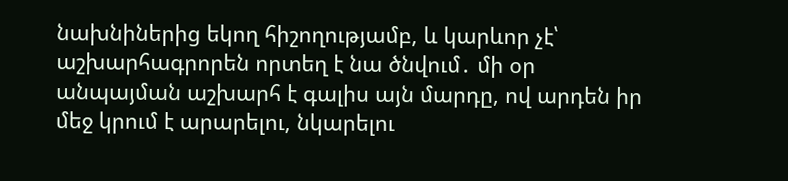նախնիներից եկող հիշողությամբ, և կարևոր չէ՝ աշխարհագրորեն որտեղ է նա ծնվում․ մի օր անպայման աշխարհ է գալիս այն մարդը, ով արդեն իր մեջ կրում է արարելու, նկարելու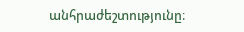անհրաժեշտությունը։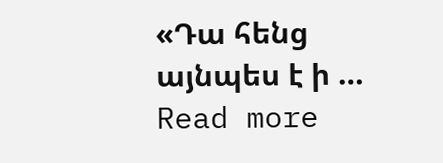«Դա հենց այնպես է ի … Read more